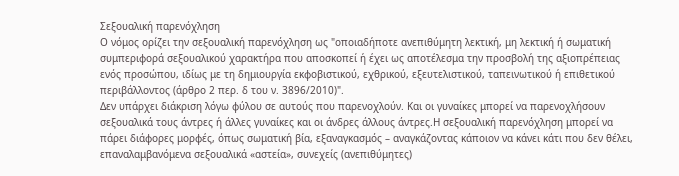Σεξουαλική παρενόχληση
Ο νόμος ορίζει την σεξουαλική παρενόχληση ως "οποιαδήποτε ανεπιθύμητη λεκτική, μη λεκτική ή σωματική συμπεριφορά σεξουαλικού χαρακτήρα που αποσκοπεί ή έχει ως αποτέλεσμα την προσβολή της αξιοπρέπειας ενός προσώπου, ιδίως με τη δημιουργία εκφοβιστικού, εχθρικού, εξευτελιστικού, ταπεινωτικού ή επιθετικού περιβάλλοντος (άρθρο 2 περ. δ του ν. 3896/2010)".
Δεν υπάρχει διάκριση λόγω φύλου σε αυτούς που παρενοχλούν. Και οι γυναίκες μπορεί να παρενοχλήσουν σεξουαλικά τους άντρες ή άλλες γυναίκες και οι άνδρες άλλους άντρες.Η σεξουαλική παρενόχληση μπορεί να πάρει διάφορες μορφές, όπως σωματική βία, εξαναγκασμός – αναγκάζοντας κάποιον να κάνει κάτι που δεν θέλει, επαναλαμβανόμενα σεξουαλικά «αστεία», συνεχείς (ανεπιθύμητες)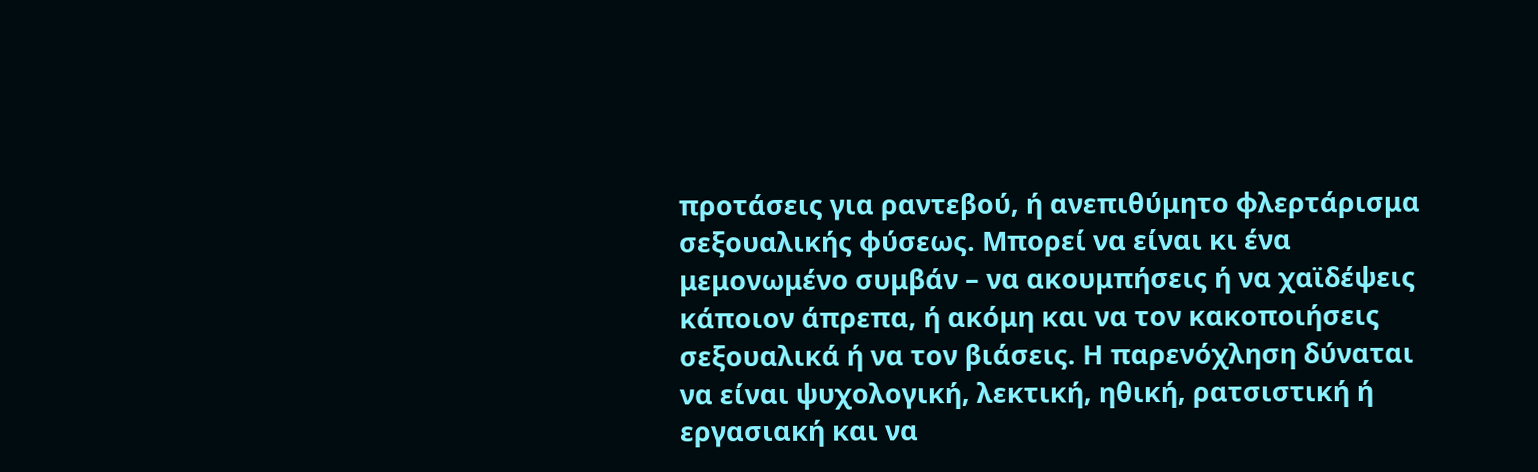προτάσεις για ραντεβού, ή ανεπιθύμητο φλερτάρισμα σεξουαλικής φύσεως. Μπορεί να είναι κι ένα μεμονωμένο συμβάν – να ακουμπήσεις ή να χαϊδέψεις κάποιον άπρεπα, ή ακόμη και να τον κακοποιήσεις σεξουαλικά ή να τον βιάσεις. Η παρενόχληση δύναται να είναι ψυχολογική, λεκτική, ηθική, ρατσιστική ή εργασιακή και να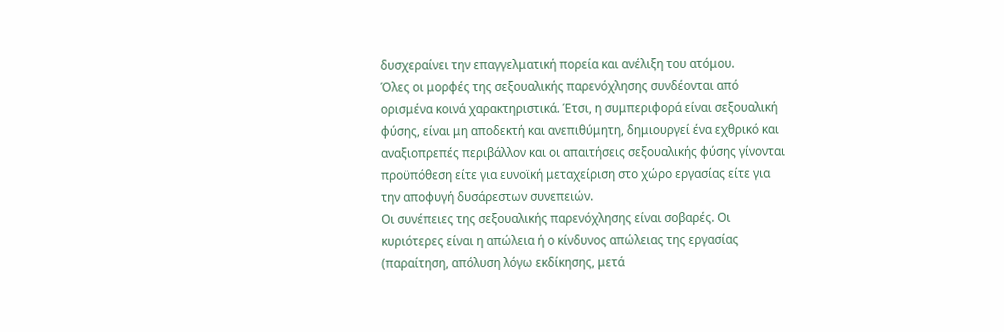δυσχεραίνει την επαγγελματική πορεία και ανέλιξη του ατόμου.
Όλες οι μορφές της σεξουαλικής παρενόχλησης συνδέονται από ορισμένα κοινά χαρακτηριστικά. Έτσι, η συμπεριφορά είναι σεξουαλική φύσης, είναι μη αποδεκτή και ανεπιθύμητη, δημιουργεί ένα εχθρικό και αναξιοπρεπές περιβάλλον και οι απαιτήσεις σεξουαλικής φύσης γίνονται προϋπόθεση είτε για ευνοϊκή μεταχείριση στο χώρο εργασίας είτε για την αποφυγή δυσάρεστων συνεπειών.
Οι συνέπειες της σεξουαλικής παρενόχλησης είναι σοβαρές. Οι κυριότερες είναι η απώλεια ή ο κίνδυνος απώλειας της εργασίας (παραίτηση, απόλυση λόγω εκδίκησης, μετά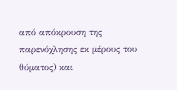από απόκρουση της παρενόχλησης εκ μέρους του θύματος) και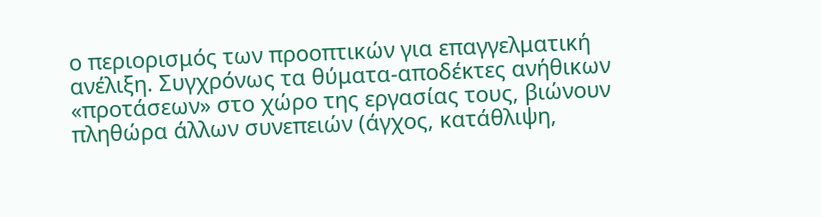ο περιορισμός των προοπτικών για επαγγελματική ανέλιξη. Συγχρόνως τα θύματα-αποδέκτες ανήθικων «προτάσεων» στο χώρο της εργασίας τους, βιώνουν πληθώρα άλλων συνεπειών (άγχος, κατάθλιψη,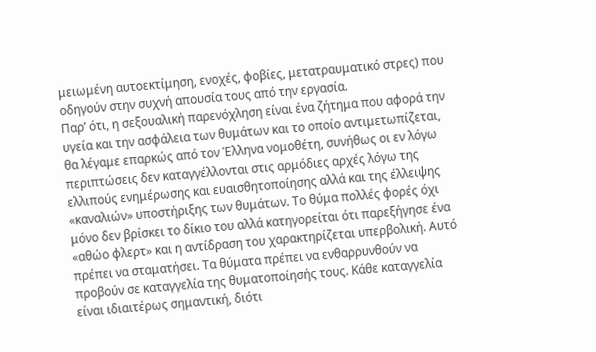μειωμένη αυτοεκτίμηση, ενοχές, φοβίες, μετατραυματικό στρες) που οδηγούν στην συχνή απουσία τους από την εργασία.
Παρ’ ότι, η σεξουαλική παρενόχληση είναι ένα ζήτημα που αφορά την υγεία και την ασφάλεια των θυμάτων και το οποίο αντιμετωπίζεται, θα λέγαμε επαρκώς από τον Έλληνα νομοθέτη, συνήθως οι εν λόγω περιπτώσεις δεν καταγγέλλονται στις αρμόδιες αρχές λόγω της ελλιπούς ενημέρωσης και ευαισθητοποίησης αλλά και της έλλειψης «καναλιών» υποστήριξης των θυμάτων. Το θύμα πολλές φορές όχι μόνο δεν βρίσκει το δίκιο του αλλά κατηγορείται ότι παρεξήγησε ένα «αθώο φλερτ» και η αντίδραση του χαρακτηρίζεται υπερβολική. Αυτό πρέπει να σταματήσει. Τα θύματα πρέπει να ενθαρρυνθούν να προβούν σε καταγγελία της θυματοποίησής τους. Κάθε καταγγελία είναι ιδιαιτέρως σημαντική, διότι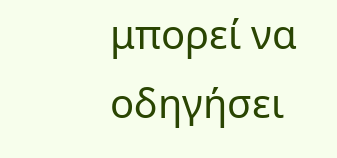μπορεί να οδηγήσει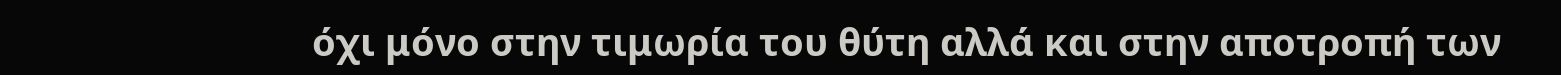όχι μόνο στην τιμωρία του θύτη αλλά και στην αποτροπή των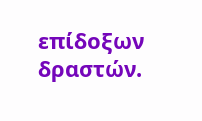επίδοξων δραστών.